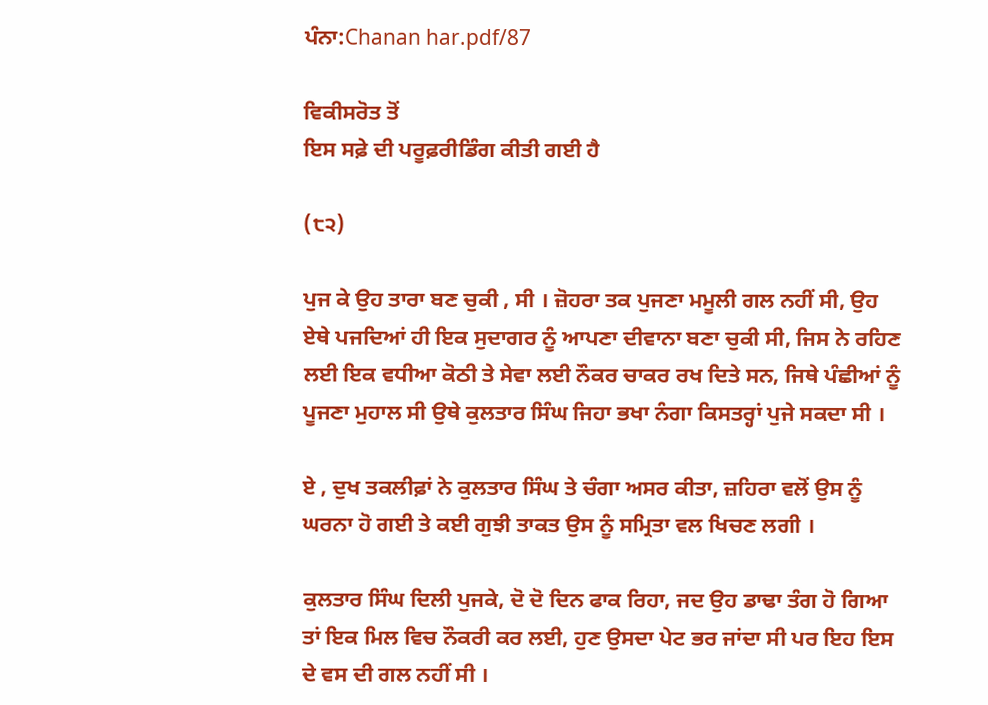ਪੰਨਾ:Chanan har.pdf/87

ਵਿਕੀਸਰੋਤ ਤੋਂ
ਇਸ ਸਫ਼ੇ ਦੀ ਪਰੂਫ਼ਰੀਡਿੰਗ ਕੀਤੀ ਗਈ ਹੈ

(੮੨)

ਪੁਜ ਕੇ ਉਹ ਤਾਰਾ ਬਣ ਚੁਕੀ , ਸੀ । ਜ਼ੋਹਰਾ ਤਕ ਪੁਜਣਾ ਮਮੂਲੀ ਗਲ ਨਹੀਂ ਸੀ, ਉਹ ਏਥੇ ਪਜਦਿਆਂ ਹੀ ਇਕ ਸੁਦਾਗਰ ਨੂੰ ਆਪਣਾ ਦੀਵਾਨਾ ਬਣਾ ਚੁਕੀ ਸੀ, ਜਿਸ ਨੇ ਰਹਿਣ ਲਈ ਇਕ ਵਧੀਆ ਕੋਠੀ ਤੇ ਸੇਵਾ ਲਈ ਨੌਕਰ ਚਾਕਰ ਰਖ ਦਿਤੇ ਸਨ, ਜਿਥੇ ਪੰਛੀਆਂ ਨੂੰ ਪੂਜਣਾ ਮੁਹਾਲ ਸੀ ਉਥੇ ਕੁਲਤਾਰ ਸਿੰਘ ਜਿਹਾ ਭਖਾ ਨੰਗਾ ਕਿਸਤਰ੍ਹਾਂ ਪੁਜੇ ਸਕਦਾ ਸੀ ।

ਏ , ਦੁਖ ਤਕਲੀਫ਼ਾਂ ਨੇ ਕੁਲਤਾਰ ਸਿੰਘ ਤੇ ਚੰਗਾ ਅਸਰ ਕੀਤਾ, ਜ਼ਹਿਰਾ ਵਲੋਂ ਉਸ ਨੂੰ ਘਰਨਾ ਹੋ ਗਈ ਤੇ ਕਈ ਗੁਝੀ ਤਾਕਤ ਉਸ ਨੂੰ ਸਮ੍ਰਿਤਾ ਵਲ ਖਿਚਣ ਲਗੀ ।

ਕੁਲਤਾਰ ਸਿੰਘ ਦਿਲੀ ਪੁਜਕੇ, ਦੋ ਦੋ ਦਿਨ ਫਾਕ ਰਿਹਾ, ਜਦ ਉਹ ਡਾਢਾ ਤੰਗ ਹੋ ਗਿਆ ਤਾਂ ਇਕ ਮਿਲ ਵਿਚ ਨੌਕਰੀ ਕਰ ਲਈ, ਹੁਣ ਉਸਦਾ ਪੇਟ ਭਰ ਜਾਂਦਾ ਸੀ ਪਰ ਇਹ ਇਸ ਦੇ ਵਸ ਦੀ ਗਲ ਨਹੀਂ ਸੀ ।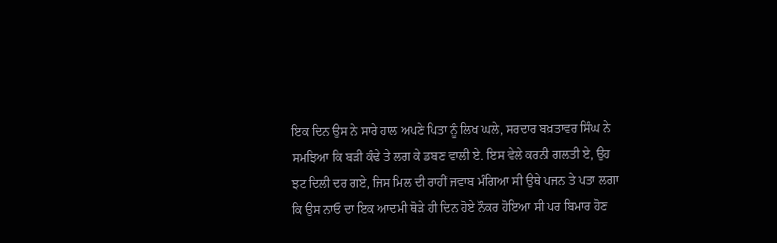ਇਕ ਦਿਨ ਉਸ ਨੇ ਸਾਰੇ ਹਾਲ ਅਪਣੇ ਪਿਤਾ ਨੂੰ ਲਿਖ ਘਲੇ, ਸਰਦਾਰ ਬਖ਼ਤਾਵਰ ਸਿੰਘ ਨੇ ਸਮਝਿਆ ਕਿ ਬੜੀ ਕੰਢੇ ਤੇ ਲਗ ਕੇ ਡਬਣ ਵਾਲੀ ਏ. ਇਸ ਵੇਲੇ ਕਰਨੀ ਗਲਤੀ ਏ, ਉਹ ਝਟ ਦਿਲੀ ਦਰ ਗਏ, ਜਿਸ ਮਿਲ ਦੀ ਰਾਹੀਂ ਜਵਾਬ ਮੰਗਿਆ ਸੀ ਉਥੇ ਪਜਨ ਤੇ ਪਤਾ ਲਗਾ ਕਿ ਉਸ ਨਾਓ ਦਾ ਇਕ ਆਦਮੀ ਥੋੜੇ ਹੀ ਦਿਨ ਹੋਏ ਨੌਕਰ ਹੋਇਆ ਸੀ ਪਰ ਬਿਮਾਰ ਹੋਣ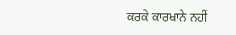ਕਰਕੇ ਕਾਰਖਾਨੇ ਨਹੀਂ